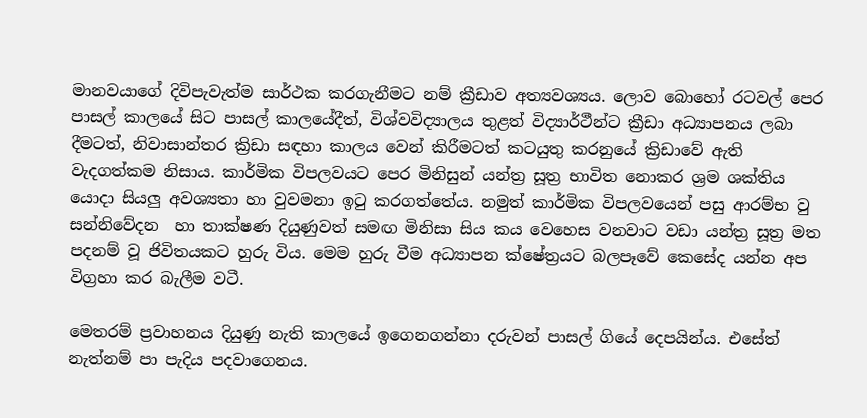මානවයාගේ දිවිපැවැත්ම සාර්ථක කරගැනීමට නම් ක්‍රීඩාව අත්‍යවශ්‍යය. ලොව බොහෝ රටවල් පෙර පාසල් කාලයේ සිට පාසල් කාලයේදීත්, විශ්වවිද්‍යාලය තුළත් විද්‍යාර්ථීන්ට ක්‍රීඩා අධ්‍යාපනය ලබා දීමටත්, නිවාසාන්තර ක්‍රිඩා සඳහා කාලය වෙන් කිරීමටත් කටයුතු කරනුයේ ක්‍රිඩාවේ ඇති වැදගත්කම නිසාය. කාර්මික විපලවයට පෙර මිනිසුන් යන්ත්‍ර සූත්‍ර භාවිත නොකර ශ්‍රම ශක්තිය යොදා සියලු අවශ්‍යතා හා වුවමනා ඉටු කරගත්තේය. නමුත් කාර්මික විපලවයෙන් පසු ආරම්භ වු සන්නිවේදන  හා තාක්ෂණ දියුණුවත් සමඟ මිනිසා සිය කය වෙහෙස වනවාට වඩා යන්ත්‍ර සූත්‍ර මත පදනම් වූ ජිවිතයකට හුරු විය. මෙම හුරු වීම අධ්‍යාපන ක්ෂේත්‍රයට බලපෑවේ කෙසේද යන්න අප විග්‍රහා කර බැලීම වටී.

මෙතරම් ප්‍රවාහනය දියුණු නැති කාලයේ ඉගෙනගන්නා දරුවන් පාසල් ගියේ දෙපයින්ය. එසේත් නැත්නම් පා පැදිය පදවාගෙනය.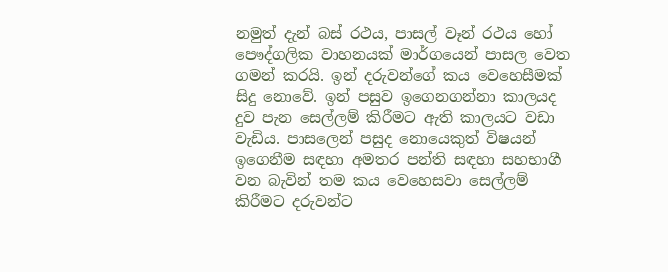නමුත් දැන් බස් රථය, පාසල් වෑන් රථය හෝ පෞද්ගලික වාහනයක් මාර්ගයෙන් පාසල වෙත ගමන් කරයි. ඉන් දරුවන්ගේ කය වෙහෙසීමක් සිදු නොවේ. ඉන් පසුව ඉගෙනගන්නා කාලයද දුව පැන සෙල්ලම් කිරීමට ඇති කාලයට වඩා වැඩිය. පාසලෙන් පසුද නොයෙකුත් විෂයන් ඉගෙනීම සඳහා අමතර පන්ති සඳහා සහභාගී වන බැවින් තම කය වෙහෙසවා සෙල්ලම් කිරීමට දරුවන්ට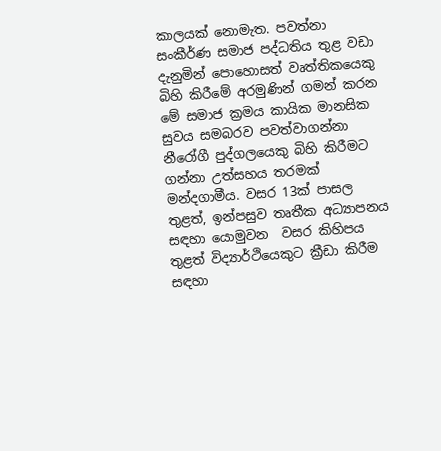කාලයක් නොමැත. පවත්නා සංකීර්ණ සමාජ පද්ධතිය තුළ වඩා දැනුමින් පොහොසත් වෘත්තිකයෙකු බිහි කිරීමේ අරමුණින් ගමන් කරන මේ සමාජ ක්‍රමය කායික මානසික සුවය සමබරව පවත්වාගන්නා නීරෝගී පුද්ගලයෙකු බිහි කිරීමට ගන්නා උත්සහය තරමක් මන්දගාමීය. වසර 13ක් පාසල තුළත්, ඉන්පසුව තෘතීක අධ්‍යාපනය සඳහා යොමුවන  වසර කිහිපය තුළත් විද්‍යාර්ථියෙකුට ක්‍රීඩා කිරීම සඳහා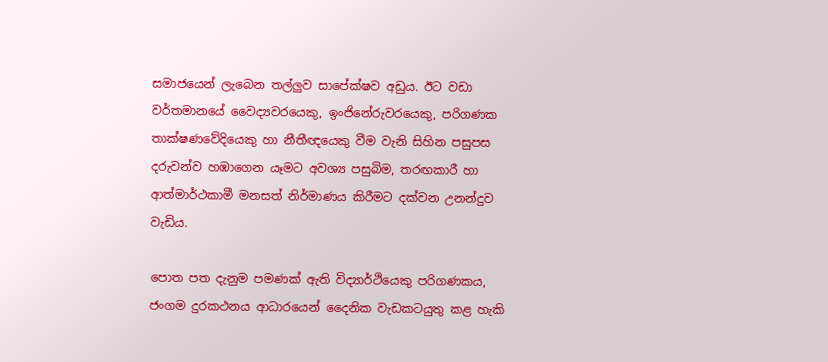සමාජයෙන් ලැබෙන තල්ලුව සාපේක්ෂව අඩුය. ඊට වඩා වර්තමානයේ වෛද්‍යවරයෙකු, ඉංජිනේරුවරයෙකු, පරිගණක තාක්ෂණවේදියෙකු හා නීතීඥයෙකු වීම වැනි සිහින පසුපස දරුවන්ව හඹාගෙන යෑමට අවශ්‍ය පසුබිම, තරඟකාරී හා ආත්මාර්ථකාමී මනසත් නිර්මාණය කිරීමට දක්වන උනන්දුව වැඩිය.

පොත පත දැනුම පමණක් ඇති විද්‍යාර්ථියෙකු පරිගණකය, ජංගම දුරකථනය ආධාරයෙන් දෛනික වැඩකටයුතු කළ හැකි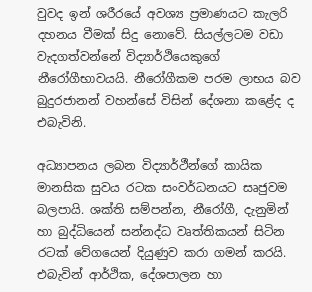වුවද ඉන් ශරීරයේ අවශ්‍ය ප්‍රමාණයට කැලරි දහනය වීමක් සිදු නොවේ. සියල්ලටම වඩා වැදගත්වන්නේ විද්‍යාර්ථියෙකුගේ නීරෝගීභාවයයි. නීරෝගීකම පරම ලාභය බව බුදුරජානන් වහන්සේ විසින් දේශනා කළේද ද එබැවිනි.

අධ්‍යාපනය ලබන විද්‍යාර්ථීන්ගේ කායික මානසික සුවය රටක සංවර්ධනයට සෘජුවම බලපායි. ශක්ති සම්පන්න, නීරෝගී, දැනුමින් හා බුද්ධියෙන් සන්නද්ධ වෘත්තිකයන් සිටින රටක් වේගයෙන් දියුණුව කරා ගමන් කරයි. එබැවින් ආර්ථික, දේශපාලන හා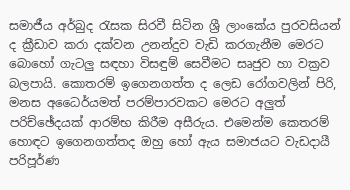සමාජීය අර්බුද රැසක සිරවී සිටින ශ්‍රී ලාංකේය පුරවසියන් ද ක්‍රීඩාව කරා දක්වන උනන්දුව වැඩි කරගැනීම මෙරට බොහෝ ගැටලු සඳහා විසඳුම් සෙවීමට සෘජුව හා වක්‍රව බලපායි. කොතරම් ඉගෙනගත්ත ද ලෙඩ රෝගවලින් පිරි, මනස අධෛර්යමත් පරම්පාරවකට මෙරට අලුත් පරිච්ඡේදයක් ආරම්භ කිරීම අසීරුය. එමෙන්ම කෙතරම් හොඳට ඉගෙනගත්තද ඔහු හෝ ඇය සමාජයට වැඩදායී පරිපූර්ණ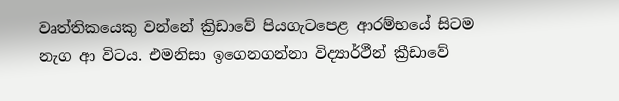වෘත්තිකයෙකු වන්නේ ක්‍රිඩාවේ පියගැටපෙළ ආරම්භයේ සිටම නැග ආ විටය. එමනිසා ඉගෙනගන්නා විද්‍යාර්ථීන් ක්‍රීඩාවේ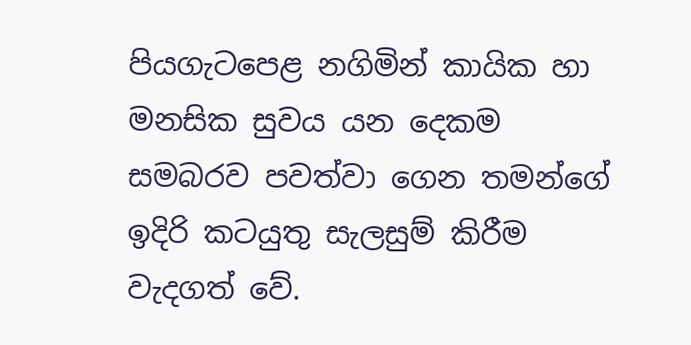පියගැටපෙළ නගිමින් කායික හා මනසික සුවය යන දෙකම සමබරව පවත්වා ගෙන තමන්ගේ ඉදිරි කටයුතු සැලසුම් කිරීම වැදගත් වේ.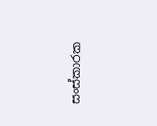සංස්කාරක